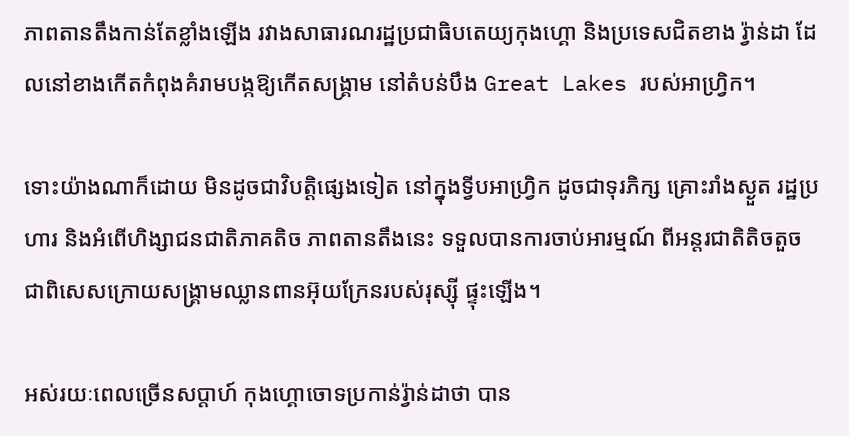ភាពតានតឹងកាន់តែខ្លាំងឡើង រវាងសាធារណរដ្ឋប្រជាធិបតេយ្យកុងហ្គោ និងប្រទេសជិតខាង រ្វ៉ាន់ដា ដែលនៅខាងកើតកំពុងគំរាមបង្កឱ្យកើតសង្គ្រាម នៅតំបន់បឹង Great Lakes របស់អាហ្វ្រិក។

ទោះយ៉ាងណាក៏ដោយ មិនដូចជាវិបត្តិផ្សេងទៀត នៅក្នុងទ្វីបអាហ្វ្រិក ដូចជាទុរភិក្ស គ្រោះរាំងស្ងួត រដ្ឋប្រហារ និងអំពើហិង្សាជនជាតិភាគតិច ភាពតានតឹងនេះ ទទួលបានការចាប់អារម្មណ៍ ពីអន្តរជាតិតិចតួច ជាពិសេសក្រោយសង្គ្រាមឈ្លានពានអ៊ុយក្រែនរបស់រុស្ស៊ី ផ្ទុះឡើង។

អស់រយៈពេលច្រើនសប្តាហ៍ កុងហ្គោចោទប្រកាន់រ្វ៉ាន់ដាថា បាន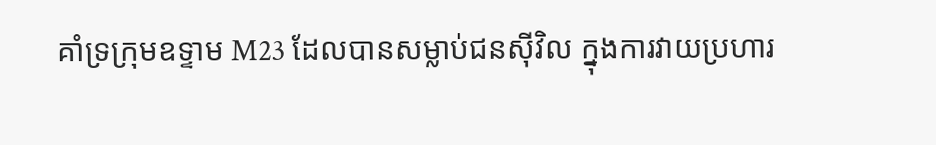គាំទ្រក្រុមឧទ្ទាម M23 ដែលបានសម្លាប់ជនស៊ីវិល ក្នុងការវាយប្រហារ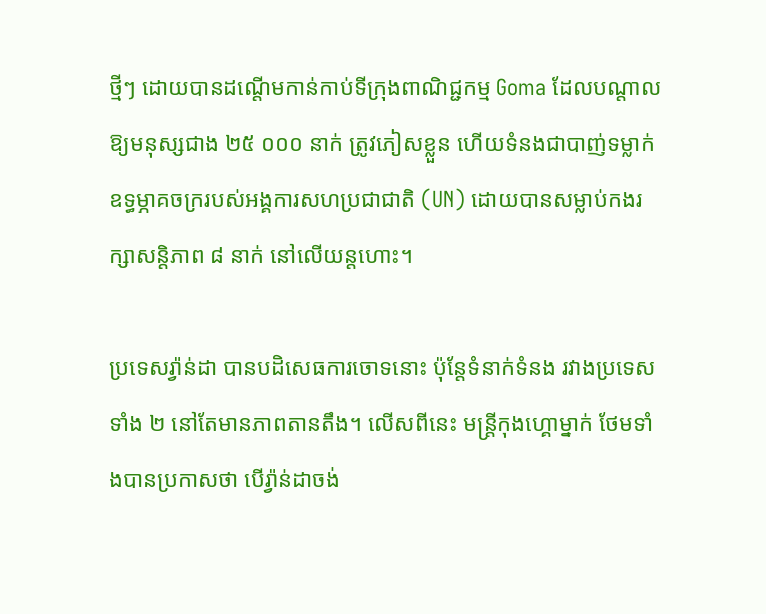ថ្មីៗ ដោយបានដណ្តើមកាន់កាប់ទីក្រុងពាណិជ្ជកម្ម Goma ដែលបណ្តាលឱ្យមនុស្សជាង ២៥ ០០០ នាក់ ត្រូវភៀសខ្លួន ហើយទំនងជាបាញ់ទម្លាក់ឧទ្ធម្ភាគចក្ររបស់អង្គការសហប្រជាជាតិ (UN) ដោយបានសម្លាប់កងរក្សាសន្តិភាព ៨ នាក់ នៅលើយន្តហោះ។

ប្រទេសរ្វ៉ាន់ដា បានបដិសេធការចោទនោះ ប៉ុន្តែទំនាក់ទំនង រវាងប្រទេសទាំង ២ នៅតែមានភាពតានតឹង។ លើសពីនេះ មន្ត្រីកុងហ្គោម្នាក់ ថែមទាំងបានប្រកាសថា បើរ្វ៉ាន់ដាចង់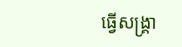ធ្វើសង្គ្រា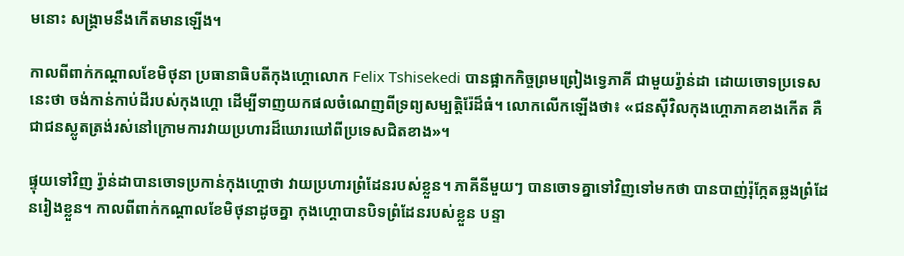មនោះ សង្គ្រាមនឹងកើតមានឡើង។

កាលពីពាក់កណ្តាលខែមិថុនា ប្រធានាធិបតីកុងហ្គោលោក Felix Tshisekedi បានផ្អាកកិច្ចព្រមព្រៀងទ្វេភាគី ជាមួយរ្វ៉ាន់ដា ដោយចោទប្រទេសនេះថា ចង់កាន់កាប់ដីរបស់កុងហ្គោ ដើម្បីទាញយកផលចំណេញពីទ្រព្យសម្បត្តិរ៉ែដ៏ធំ។ លោកលើកឡើងថា៖ «ជនស៊ីវិលកុងហ្គោភាគខាងកើត គឺជាជនស្លូតត្រង់រស់នៅក្រោមការវាយប្រហារដ៏ឃោរឃៅពីប្រទេសជិតខាង»។

ផ្ទុយទៅវិញ រ្វ៉ាន់ដាបានចោទប្រកាន់កុងហ្គោថា វាយប្រហារព្រំដែនរបស់ខ្លួន។ ភាគីនីមួយៗ បានចោទគ្នាទៅវិញទៅមកថា បានបាញ់រ៉ុក្កែតឆ្លងព្រំដែនរៀងខ្លួន។ កាលពីពាក់កណ្ដាលខែមិថុនាដូចគ្នា កុងហ្គោបានបិទព្រំដែនរបស់ខ្លួន បន្ទា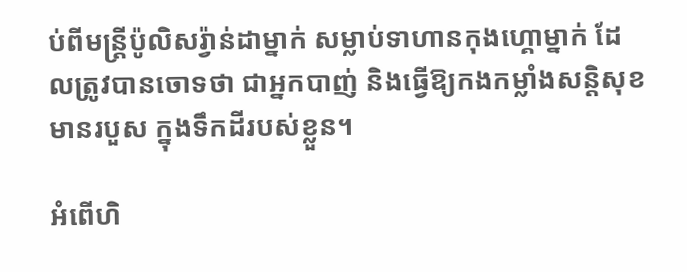ប់ពីមន្ត្រីប៉ូលិសរ្វ៉ាន់ដាម្នាក់ សម្លាប់ទាហានកុងហ្គោម្នាក់ ដែលត្រូវបានចោទថា ជាអ្នកបាញ់ និងធ្វើឱ្យកងកម្លាំងសន្តិសុខមានរបួស ក្នុងទឹកដីរបស់ខ្លួន។

អំពើហិ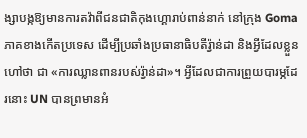ង្សាបង្កឱ្យមានការតវ៉ាពីជនជាតិកុងហ្គោរាប់ពាន់នាក់ នៅក្រុង Goma ភាគខាងកើតប្រទេស ដើម្បីប្រឆាំងប្រធានាធិបតីរ្វ៉ាន់ដា និងអ្វីដែលខ្លួនហៅថា ជា «ការឈ្លានពានរបស់រ្វ៉ាន់ដា»។ អ្វីដែលជាការព្រួយបារម្ភដែរនោះ UN បានព្រមានអំ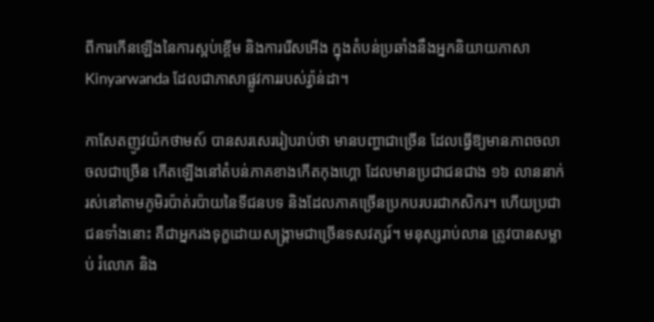ពីការកើនឡើងនៃការស្អប់ខ្ពើម និងការរើសអើង ក្នុងតំបន់ប្រឆាំងនឹងអ្នកនិយាយភាសា Kinyarwanda ដែលជាភាសាផ្លូវការរបស់រ្វ៉ាន់ដា។

កាសែតញូវយ៉កថាមស៍ បានសរសេររៀបរាប់ថា មានបញ្ហាជាច្រើន ដែលធ្វើឱ្យមានភាពចលាចលជាច្រើន កើតឡើងនៅតំបន់ភាគខាងកើតកុងហ្គោ ដែលមានប្រជាជនជាង ១៦ លាននាក់ រស់នៅតាមភូមិរប៉ាត់រប៉ាយនៃទីជនបទ និងដែលភាគច្រើនប្រកបរបរជាកសិករ។ ហើយប្រជាជនទាំងនោះ គឺជាអ្នករងទុក្ខដោយសង្គ្រាមជាច្រើនទសវត្សរ៍។ មនុស្សរាប់លាន ត្រូវបានសម្លាប់ រំលោភ និង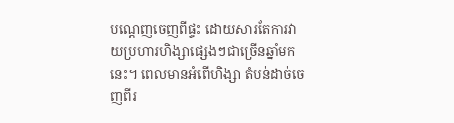បណ្ដេញចេញពីផ្ទះ ដោយសារតែការវាយប្រហារហិង្សាផ្សេងៗជាច្រើនឆ្នាំមកនេះ។ ពេលមានអំពើហិង្សា តំបន់ដាច់ចេញពីរ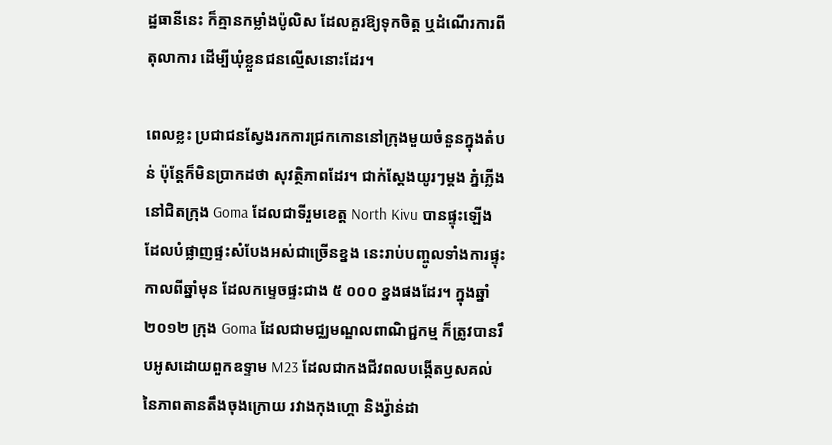ដ្ឋធានីនេះ ក៏គ្មានកម្លាំងប៉ូលិស ដែលគួរឱ្យទុកចិត្ត ឬដំណើរការពីតុលាការ ដើម្បីឃុំខ្លួនជនល្មើសនោះដែរ។

ពេលខ្លះ ប្រជាជនស្វែងរកការជ្រកកោននៅក្រុងមួយចំនួនក្នុងតំបន់ ប៉ុន្តែក៏មិនប្រាកដថា សុវត្ថិភាពដែរ។ ជាក់ស្ដែងយូរៗម្ដង ភ្នំភ្លើងនៅជិតក្រុង Goma ដែលជាទីរួមខេត្ត North Kivu បានផ្ទុះឡើង ដែលបំផ្លាញផ្ទះសំបែងអស់ជាច្រើនខ្នង នេះរាប់បញ្ចូលទាំងការផ្ទុះកាលពីឆ្នាំមុន ដែលកម្ទេចផ្ទះជាង ៥ ០០០ ខ្នងផងដែរ។ ក្នុងឆ្នាំ ២០១២ ក្រុង Goma ដែលជាមជ្ឈមណ្ឌលពាណិជ្ជកម្ម ក៏ត្រូវបានរឹបអូសដោយពួកឧទ្ទាម M23 ដែលជាកងជីវពលបង្កើតឫសគល់នៃភាពតានតឹងចុងក្រោយ រវាងកុងហ្គោ និងរ្វ៉ាន់ដា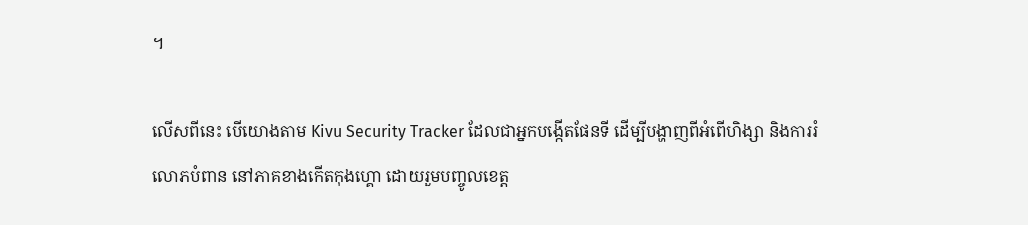។

លើសពីនេះ បើយោងតាម Kivu Security Tracker ដែលជាអ្នកបង្កើតផែនទី ដើម្បីបង្ហាញពីអំពើហិង្សា និងការរំលោភបំពាន នៅភាគខាងកើតកុងហ្គោ ដោយរួមបញ្ចូលខេត្ត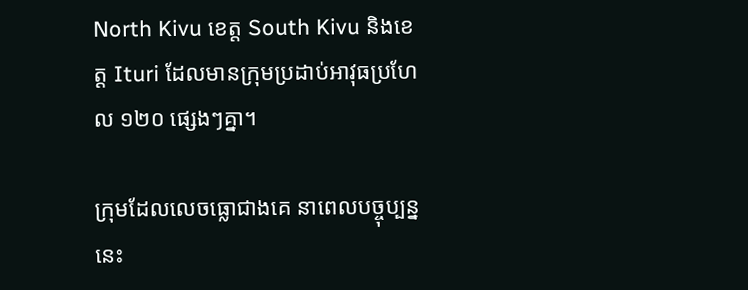North Kivu ខេត្ត South Kivu និងខេត្ត Ituri ដែលមានក្រុមប្រដាប់អាវុធប្រហែល ១២០ ផ្សេងៗគ្នា។

ក្រុមដែលលេចធ្លោជាងគេ នាពេលបច្ចុប្បន្ននេះ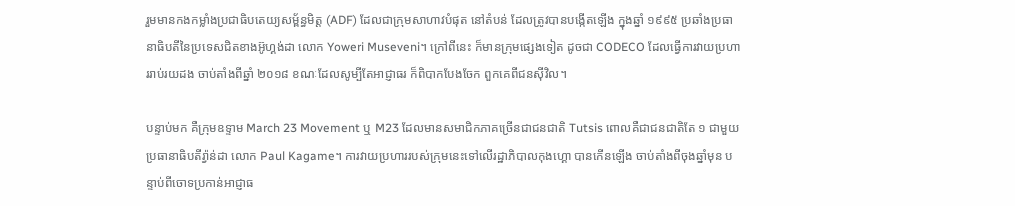រួមមានកងកម្លាំងប្រជាធិបតេយ្យសម្ព័ន្ធមិត្ត (ADF) ដែលជាក្រុមសាហាវបំផុត នៅតំបន់ ដែលត្រូវបានបង្កើតឡើង ក្នុងឆ្នាំ ១៩៩៥ ប្រឆាំងប្រធានាធិបតីនៃប្រទេសជិតខាងអ៊ូហ្គង់ដា លោក Yoweri Museveni។ ក្រៅពីនេះ ក៏មានក្រុមផ្សេងទៀត ដូចជា CODECO ដែលធ្វើការវាយប្រហាររាប់រយដង ចាប់តាំងពីឆ្នាំ ២០១៨ ខណៈដែលសូម្បីតែអាជ្ញាធរ ក៏ពិបាកបែងចែក ពួកគេពីជនស៊ីវិល។

បន្ទាប់មក គឺក្រុមឧទ្ទាម March 23 Movement ឬ M23 ដែលមានសមាជិកភាគច្រើនជាជនជាតិ Tutsis ពោលគឺជាជនជាតិតែ ១ ជាមួយប្រធានាធិបតីរ្វ៉ាន់ដា លោក Paul Kagame។ ការវាយប្រហាររបស់ក្រុមនេះទៅលើរដ្ឋាភិបាលកុងហ្គោ បានកើនឡើង ចាប់តាំងពីចុងឆ្នាំមុន បន្ទាប់ពីចោទប្រកាន់អាជ្ញាធ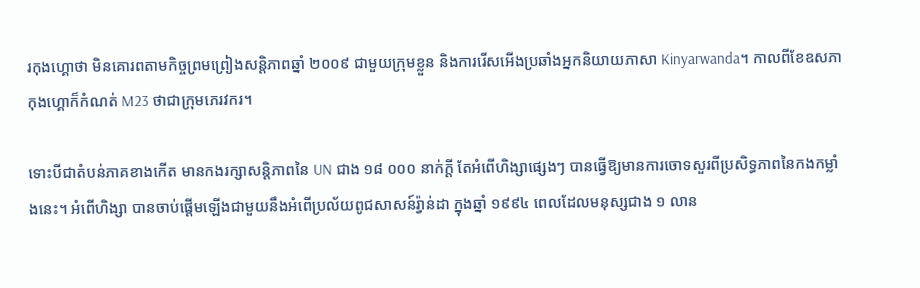រកុងហ្គោថា មិនគោរពតាមកិច្ចព្រមព្រៀងសន្តិភាពឆ្នាំ ២០០៩ ជាមួយក្រុមខ្លួន និងការរើសអើងប្រឆាំងអ្នកនិយាយភាសា Kinyarwanda។ កាលពីខែឧសភាកុងហ្គោក៏កំណត់ M23 ថាជាក្រុមភេរវករ។

ទោះបីជាតំបន់ភាគខាងកើត មានកងរក្សាសន្តិភាពនៃ UN ជាង ១៨ ០០០ នាក់ក្ដី តែអំពើហិង្សាផ្សេងៗ បានធ្វើឱ្យមានការចោទសួរពីប្រសិទ្ធភាពនៃកងកម្លាំងនេះ។ អំពើហិង្សា បានចាប់ផ្ដើមឡើងជាមួយនឹងអំពើប្រល័យពូជសាសន៍រ្វ៉ាន់ដា ក្នុងឆ្នាំ ១៩៩៤ ពេលដែលមនុស្សជាង ១ លាន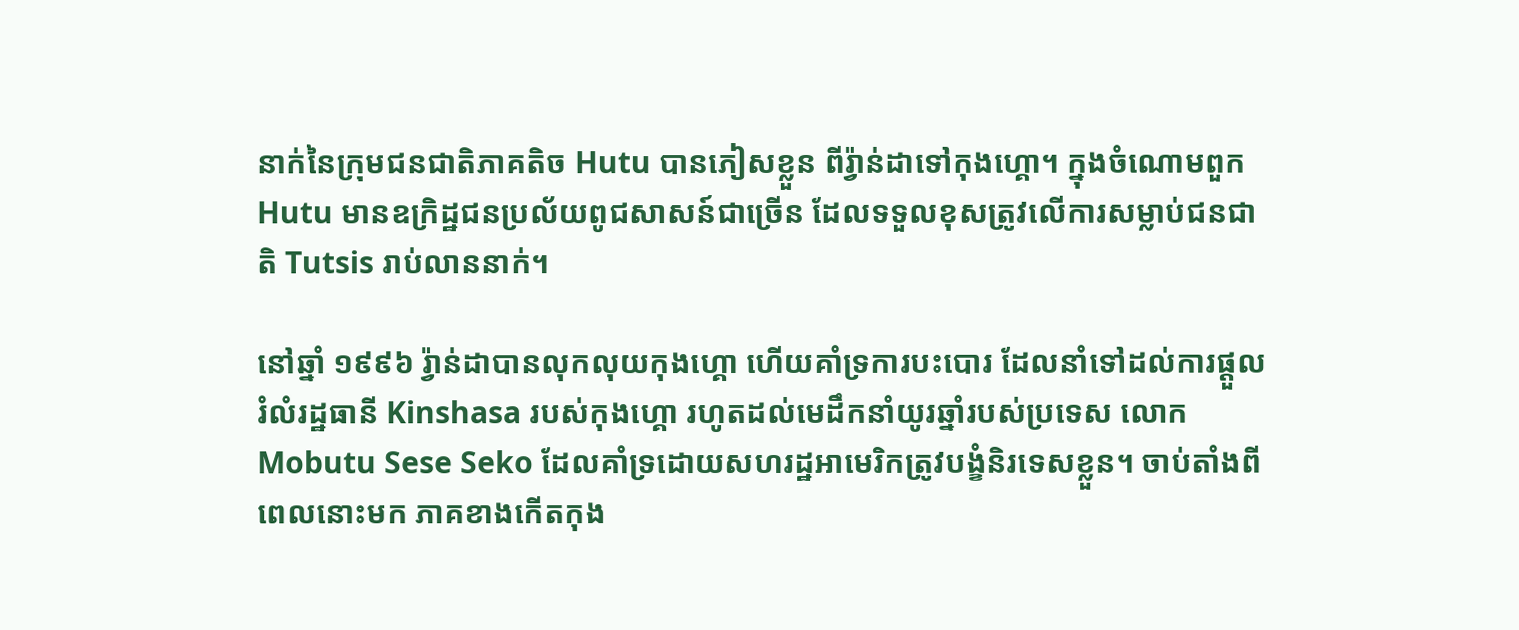នាក់នៃក្រុមជនជាតិភាគតិច Hutu បានភៀសខ្លួន ពីរ្វ៉ាន់ដាទៅកុងហ្គោ។ ក្នុងចំណោមពួក Hutu មានឧក្រិដ្ឋជនប្រល័យពូជសាសន៍ជាច្រើន ដែលទទួលខុសត្រូវលើការសម្លាប់ជនជាតិ Tutsis រាប់លាននាក់។

នៅឆ្នាំ ១៩៩៦ រ្វ៉ាន់ដាបានលុកលុយកុងហ្គោ ហើយគាំទ្រការបះបោរ ដែលនាំទៅដល់ការផ្ដួលរំលំរដ្ឋធានី Kinshasa របស់កុងហ្គោ រហូតដល់មេដឹកនាំយូរឆ្នាំរបស់ប្រទេស លោក Mobutu Sese Seko ដែលគាំទ្រដោយសហរដ្ឋអាមេរិកត្រូវបង្ខំនិរទេសខ្លួន។ ចាប់តាំងពីពេលនោះមក ភាគខាងកើតកុង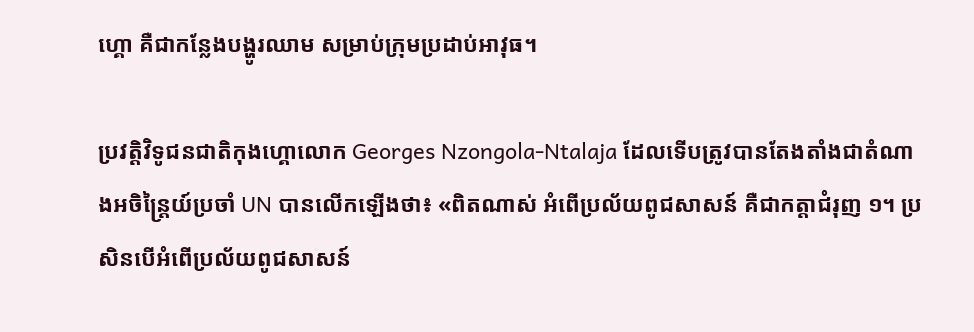ហ្គោ គឺជាកន្លែងបង្ហូរឈាម សម្រាប់ក្រុមប្រដាប់អាវុធ។

ប្រវត្តិវិទូជនជាតិកុងហ្គោលោក Georges Nzongola-Ntalaja ដែលទើបត្រូវបានតែងតាំងជាតំណាងអចិន្រ្តៃយ៍ប្រចាំ UN បានលើកឡើងថា៖ «ពិតណាស់ អំពើប្រល័យពូជសាសន៍ គឺជាកត្តាជំរុញ ១។ ប្រសិនបើអំពើប្រល័យពូជសាសន៍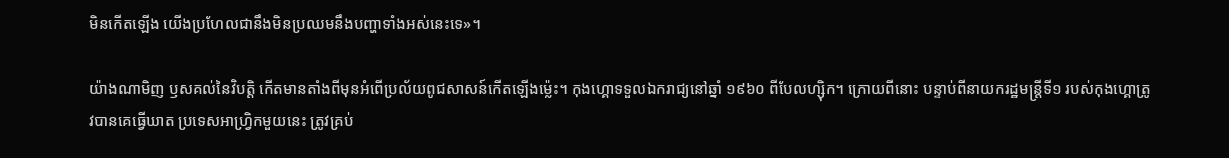មិនកើតឡើង យើងប្រហែលជានឹងមិនប្រឈមនឹងបញ្ហាទាំងអស់នេះទេ»។

យ៉ាងណាមិញ ឫសគល់នៃវិបត្តិ កើតមានតាំងពីមុនអំពើប្រល័យពូជសាសន៍កើតឡើងម្ល៉េះ។ កុងហ្គោទទួលឯករាជ្យនៅឆ្នាំ ១៩៦០ ពីបែលហ្ស៊ិក។ ក្រោយពីនោះ បន្ទាប់ពីនាយករដ្ឋមន្ត្រីទី១ របស់កុងហ្គោត្រូវបានគេធ្វើឃាត ប្រទេសអាហ្វ្រិកមួយនេះ ត្រូវគ្រប់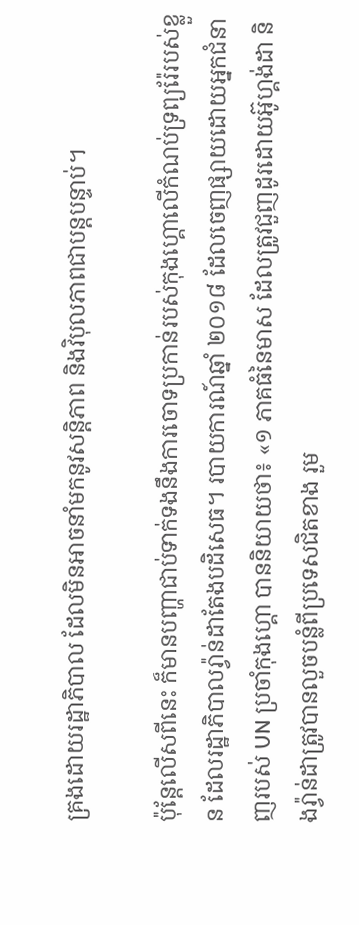គ្រងដោយរដ្ឋាភិបាល ដែលមិនអាចនាំមកនូវសន្តិភាព និងវិបុលភាពជាបន្តបន្ទាប់។

ប៉ុន្តែលើសពីនេះ ក៏មានបញ្ហាជាប់ទាក់ទងនឹងការចោទប្រកាន់របស់កុងហ្គោលើកំណប់ទ្រព្យរ៉ែរបស់ខ្លួន ដែលរដ្ឋាភិបាលរ្វ៉ាន់ដាតែងបដិសេធ។ របាយការណ៍ឆ្នាំ ២០១៨ ដែលចេញផ្សាយដោយអ្នកជំនាញរបស់ UN ប្រចាំកុងហ្គោ បាននិយាយថា៖ «១ ភាគធំនៃមាស ដែលត្រូវជួញដូរដោយអ៊ូហ្គង់ដា និងរ្វ៉ាន់ដាត្រូវបានលួចបន្លំពីប្រទេសជិតខាង រួម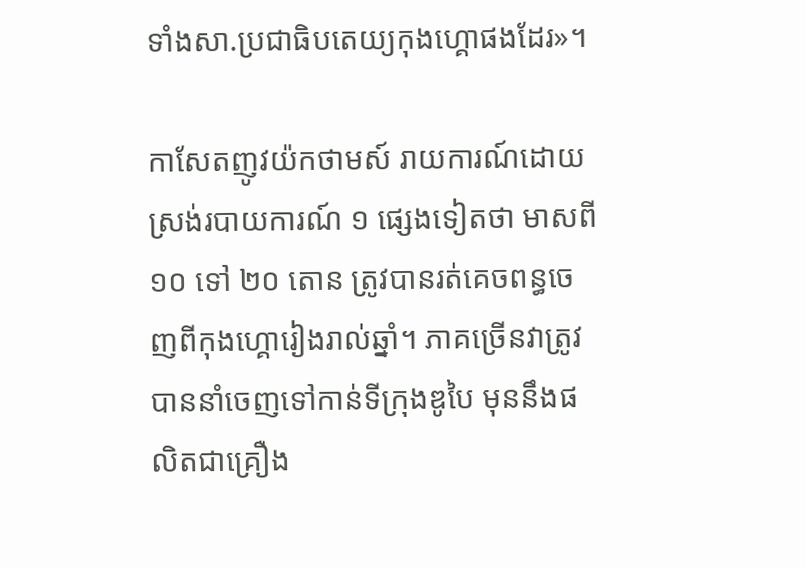ទាំងសា.ប្រជាធិបតេយ្យកុងហ្គោផងដែរ»។

កាសែតញូវយ៉កថាមស៍ រាយការណ៍ដោយស្រង់របាយការណ៍ ១ ផ្សេងទៀតថា មាសពី ១០ ទៅ ២០ តោន ត្រូវបានរត់គេចពន្ធចេញពីកុងហ្គោរៀងរាល់ឆ្នាំ។ ភាគច្រើនវាត្រូវបាននាំចេញទៅកាន់ទីក្រុងឌូបៃ មុននឹងផលិតជាគ្រឿង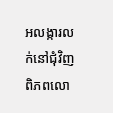អលង្ការលក់នៅជុំវិញពិភពលោ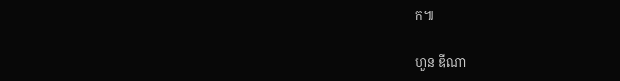ក៕

ហួន ឌីណា